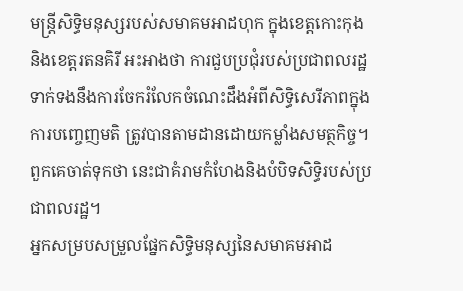មន្រ្តីសិទ្ធិមនុស្សរបស់សមាគមអាដហុក ក្នុងខេត្តកោះកុង និងខេត្តរតនគិរី អះអាងថា ការជួបប្រជុំរបស់ប្រជាពលរដ្ឋទាក់ទងនឹងការចែករំលែកចំណេះដឹងអំពីសិទ្ធិសេរីភាពក្នុងការបញ្ចេញមតិ ត្រូវបានតាមដានដោយកម្លាំងសមត្ថកិច្ច។ ពួកគេចាត់ទុកថា នេះជាគំរាមកំហែងនិងបំបិទសិទ្ធិរបស់ប្រជាពលរដ្ឋ។
អ្នកសម្របសម្រួលផ្នែកសិទ្ធិមនុស្សនៃសមាគមអាដ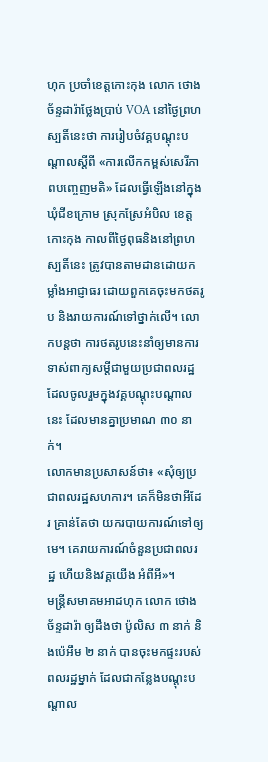ហុក ប្រចាំខេត្តកោះកុង លោក ថោង ច័ន្ទដារ៉ាថ្លែងប្រាប់ VOA នៅថ្ងៃព្រហស្បតិ៍នេះថា ការរៀបចំវគ្គបណ្តុះបណ្តាលស្តីពី «ការលើកកម្ពស់សេរីភាពបញ្ចេញមតិ» ដែលធ្វើឡើងនៅក្នុងឃុំជីខក្រោម ស្រុកស្រែអំបិល ខេត្តកោះកុង កាលពីថ្ងៃពុធនិងនៅព្រហស្បតិ៍នេះ ត្រូវបានតាមដានដោយកម្លាំងអាជ្ញាធរ ដោយពួកគេចុះមកថតរូប និងរាយការណ៍ទៅថ្នាក់លើ។ លោកបន្តថា ការថតរូបនេះនាំឲ្យមានការទាស់ពាក្យសម្តីជាមួយប្រជាពលរដ្ឋ ដែលចូលរួមក្នុងវគ្គបណ្តុះបណ្តាលនេះ ដែលមានគ្នាប្រមាណ ៣០ នាក់។
លោកមានប្រសាសន៍ថា៖ «សុំឲ្យប្រជាពលរដ្ឋសហការ។ គេក៏មិនថាអីដែរ គ្រាន់តែថា យករបាយការណ៍ទៅឲ្យមេ។ គេរាយការណ៍ចំនួនប្រជាពលរដ្ឋ ហើយនិងវគ្គយើង អំពីអី»។
មន្រ្តីសមាគមអាដហុក លោក ថោង ច័ន្ទដារ៉ា ឲ្យដឹងថា ប៉ូលិស ៣ នាក់ និងប៉េអឹម ២ នាក់ បានចុះមកផ្ទះរបស់ពលរដ្ឋម្នាក់ ដែលជាកន្លែងបណ្តុះបណ្តាល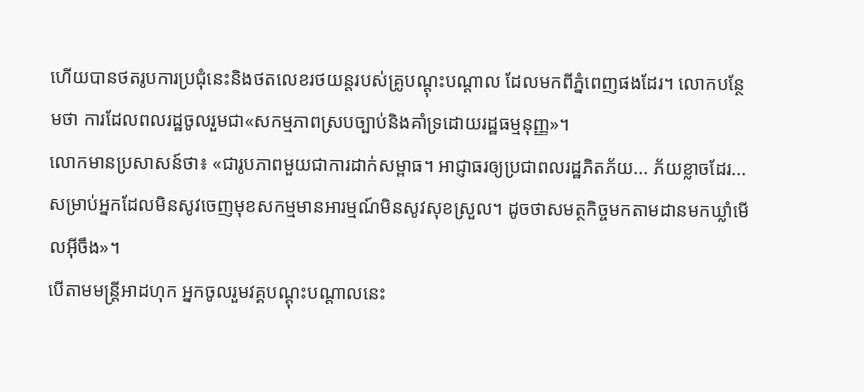ហើយបានថតរូបការប្រជុំនេះនិងថតលេខរថយន្តរបស់គ្រូបណ្តុះបណ្តាល ដែលមកពីភ្នំពេញផងដែរ។ លោកបន្ថែមថា ការដែលពលរដ្ឋចូលរួមជា«សកម្មភាពស្របច្បាប់និងគាំទ្រដោយរដ្ឋធម្មនុញ្ញ»។
លោកមានប្រសាសន៍ថា៖ «ជារូបភាពមួយជាការដាក់សម្ពាធ។ អាជ្ញាធរឲ្យប្រជាពលរដ្ឋភិតភ័យ... ភ័យខ្លាចដែរ...សម្រាប់អ្នកដែលមិនសូវចេញមុខសកម្មមានអារម្មណ៍មិនសូវសុខស្រួល។ ដូចថាសមត្ថកិច្ចមកតាមដានមកឃ្លាំមើលអ៊ីចឹង»។
បើតាមមន្រ្តីអាដហុក អ្នកចូលរួមវគ្គបណ្តុះបណ្តាលនេះ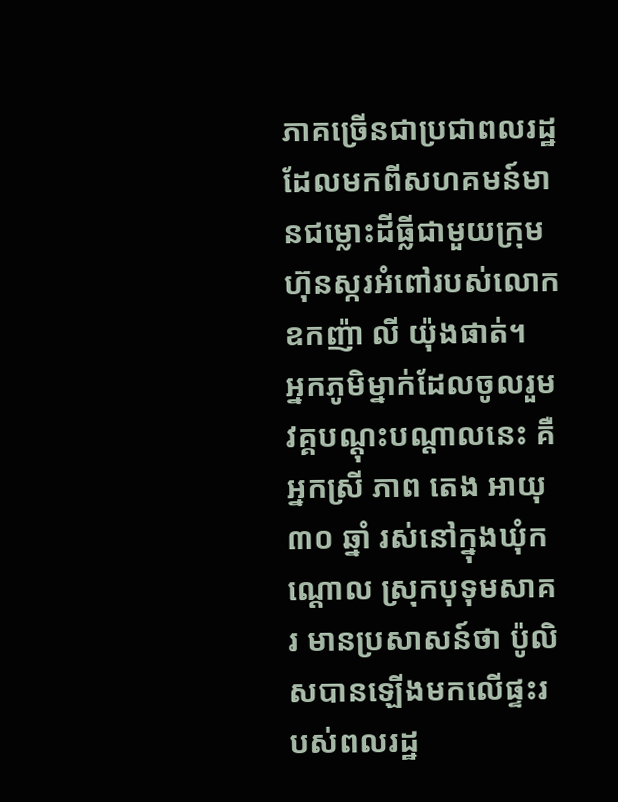ភាគច្រើនជាប្រជាពលរដ្ឋដែលមកពីសហគមន៍មានជម្លោះដីធ្លីជាមួយក្រុមហ៊ុនស្ករអំពៅរបស់លោកឧកញ៉ា លី យ៉ុងផាត់។
អ្នកភូមិម្នាក់ដែលចូលរួមវគ្គបណ្តុះបណ្តាលនេះ គឺអ្នកស្រី ភាព តេង អាយុ ៣០ ឆ្នាំ រស់នៅក្នុងឃុំកណ្តោល ស្រុកបុទុមសាគរ មានប្រសាសន៍ថា ប៉ូលិសបានឡើងមកលើផ្ទះរបស់ពលរដ្ឋ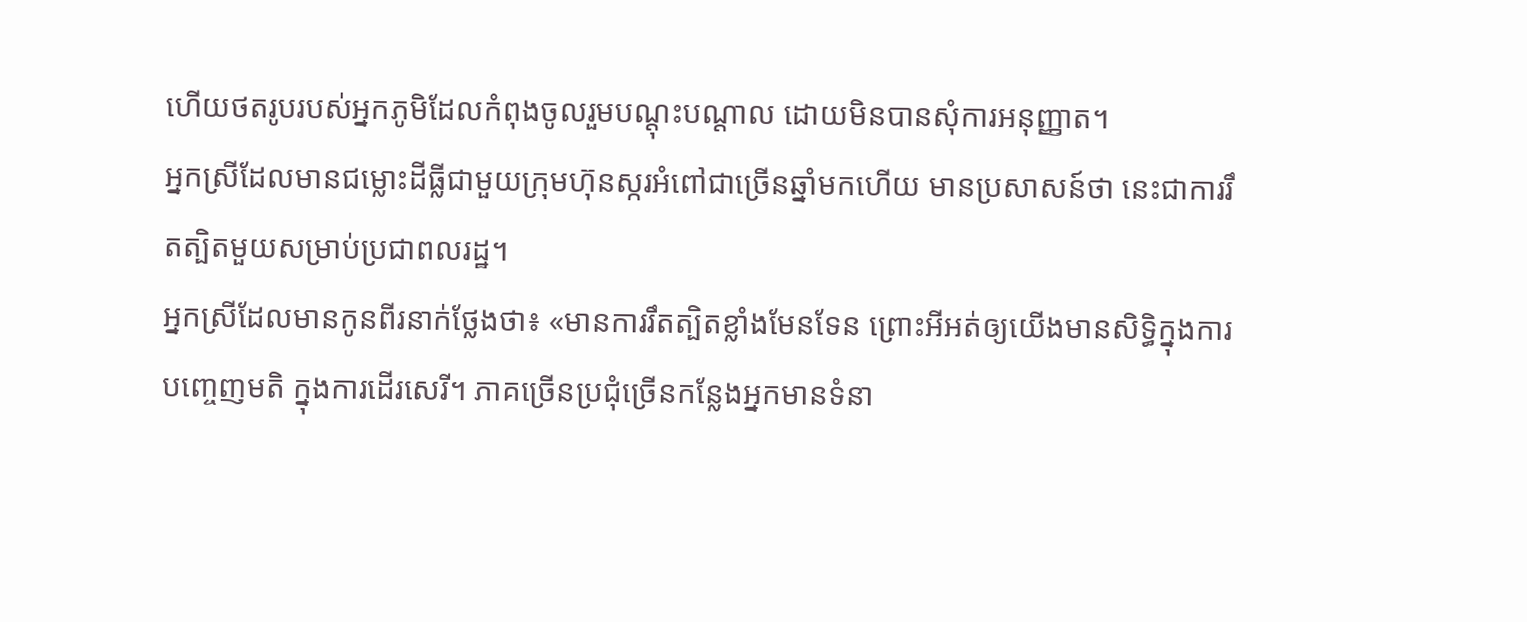ហើយថតរូបរបស់អ្នកភូមិដែលកំពុងចូលរួមបណ្តុះបណ្តាល ដោយមិនបានសុំការអនុញ្ញាត។
អ្នកស្រីដែលមានជម្លោះដីធ្លីជាមួយក្រុមហ៊ុនស្ករអំពៅជាច្រើនឆ្នាំមកហើយ មានប្រសាសន៍ថា នេះជាការរឹតត្បិតមួយសម្រាប់ប្រជាពលរដ្ឋ។
អ្នកស្រីដែលមានកូនពីរនាក់ថ្លែងថា៖ «មានការរឹតត្បិតខ្លាំងមែនទែន ព្រោះអីអត់ឲ្យយើងមានសិទ្ធិក្នុងការបញ្ចេញមតិ ក្នុងការដើរសេរី។ ភាគច្រើនប្រជុំច្រើនកន្លែងអ្នកមានទំនា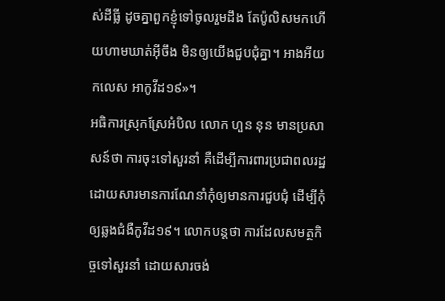ស់ដីធ្លី ដូចគ្នាពួកខ្ញុំទៅចូលរួមដឹង តែប៉ូលិសមកហើយហាមឃាត់អ៊ីចឹង មិនឲ្យយើងជួបជុំគ្នា។ អាងអីយកលេស អាកូវីដ១៩»។
អធិការស្រុកស្រែអំបិល លោក ហួន នុន មានប្រសាសន៍ថា ការចុះទៅសួរនាំ គឺដើម្បីការពារប្រជាពលរដ្ឋ ដោយសារមានការណែនាំកុំឲ្យមានការជួបជុំ ដើម្បីកុំឲ្យឆ្លងជំងឺកូវីដ១៩។ លោកបន្តថា ការដែលសមត្ថកិច្ចទៅសួរនាំ ដោយសារចង់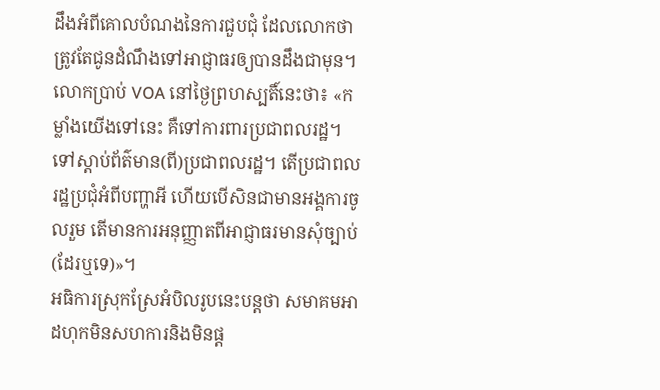ដឹងអំពីគោលបំណងនៃការជួបជុំ ដែលលោកថា ត្រូវតែជូនដំណឹងទៅអាជ្ញាធរឲ្យបានដឹងជាមុន។
លោកប្រាប់ VOA នៅថ្ងៃព្រហស្បតិ៍នេះថា៖ «កម្លាំងយើងទៅនេះ គឺទៅការពារប្រជាពលរដ្ឋ។ ទៅស្តាប់ព័ត៌មាន(ពី)ប្រជាពលរដ្ឋ។ តើប្រជាពលរដ្ឋប្រជុំអំពីបញ្ហាអី ហើយបើសិនជាមានអង្គការចូលរួម តើមានការអនុញ្ញាតពីអាជ្ញាធរមានសុំច្បាប់(ដែរឬទេ)»។
អធិការស្រុកស្រែអំបិលរូបនេះបន្តថា សមាគមអាដហុកមិនសហការនិងមិនផ្ត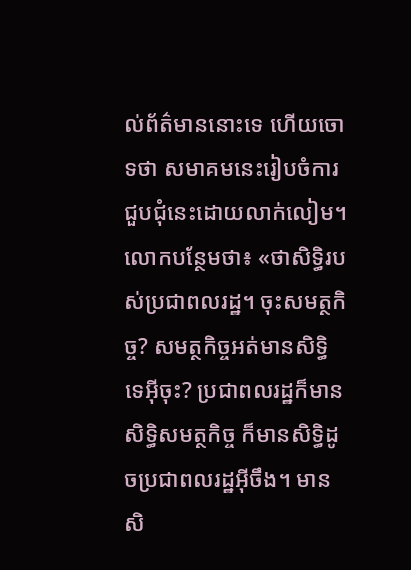ល់ព័ត៌មាននោះទេ ហើយចោទថា សមាគមនេះរៀបចំការជួបជុំនេះដោយលាក់លៀម។
លោកបន្ថែមថា៖ «ថាសិទ្ធិរបស់ប្រជាពលរដ្ឋ។ ចុះសមត្ថកិច្ច? សមត្ថកិច្ចអត់មានសិទ្ធិទេអ៊ីចុះ? ប្រជាពលរដ្ឋក៏មានសិទ្ធិសមត្ថកិច្ច ក៏មានសិទ្ធិដូចប្រជាពលរដ្ឋអ៊ីចឹង។ មានសិ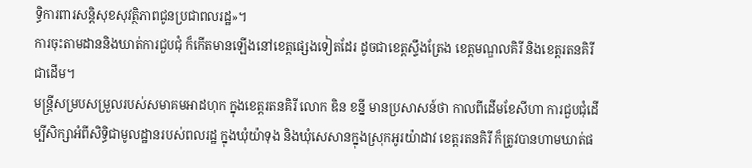ទ្ធិការពារសន្តិសុខសុវត្ថិភាពជូនប្រជាពលរដ្ឋ»។
ការចុះតាមដាននិងឃាត់ការជួបជុំ ក៏កើតមានឡើងនៅខេត្តផ្សេងទៀតដែរ ដូចជាខេត្តស្ទឹងត្រែង ខេត្តមណ្ឌលគិរី និងខេត្តរតនគិរីជាដើម។
មន្រ្តីសម្របសម្រួលរបស់សមាគមអាដហុក ក្នុងខេត្តរតនគិរី លោក ឌិន ខន្នី មានប្រសាសន៍ថា កាលពីដើមខែសីហា ការជួបជុំដើម្បីសិក្សាអំពីសិទ្ធិជាមូលដ្ឋានរបស់ពលរដ្ឋ ក្នុងឃុំយ៉ាទុង និងឃុំសេសានក្នុងស្រុកអូរយ៉ាដាវ ខេត្តរតនគិរី ក៏ត្រូវបានហាមឃាត់ផ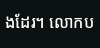ងដែរ។ លោកប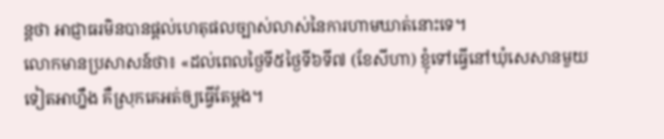ន្តថា អាជ្ញាធរមិនបានផ្តល់ហេតុផលច្បាស់លាស់នៃការហាមឃាត់នោះទេ។
លោកមានប្រសាសន៍ថា៖ «ដល់ពេលថ្ងៃទី៥ថ្ងៃទី៦ទី៧ (ខែសីហា) ខ្ញុំទៅធ្វើនៅឃុំសេសានមួយទៀតអាហ្នឹង គឺស្រុកគេអត់ឲ្យធ្វើតែម្តង។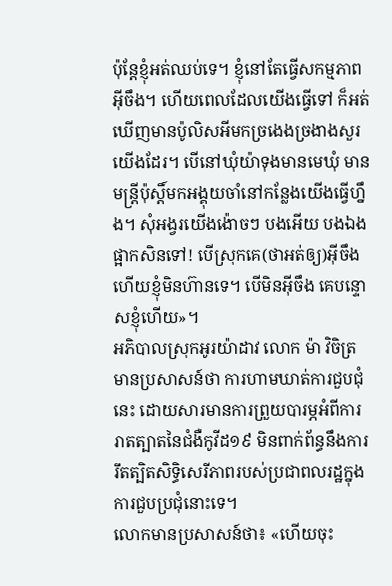ប៉ុន្តែខ្ញុំអត់ឈប់ទេ។ ខ្ញុំនៅតែធ្វើសកម្មភាពអ៊ីចឹង។ ហើយពេលដែលយើងធ្វើទៅ ក៏អត់ឃើញមានប៉ូលិសអីមកច្រងេងច្រងាងសួរយើងដែរ។ បើនៅឃុំយ៉ាទុងមានមេឃុំ មានមន្រ្តីប៉ុស្តិ៍មកអង្គុយចាំនៅកន្លែងយើងធ្វើហ្នឹង។ សុំអង្វរយើងង៉ោចៗ បងអើយ បងឯងផ្អាកសិនទៅ! បើស្រុកគេ(ថាអត់ឲ្យ)អ៊ីចឹងហើយខ្ញុំមិនហ៊ានទេ។ បើមិនអ៊ីចឹង គេបន្ទោសខ្ញុំហើយ»។
អភិបាលស្រុកអូរយ៉ាដាវ លោក ម៉ា វិចិត្រ មានប្រសាសន៍ថា ការហាមឃាត់ការជួបជុំនេះ ដោយសារមានការព្រួយបារម្ភអំពីការរាតត្បាតនៃជំងឺកូវីដ១៩ មិនពាក់ព័ន្ធនឹងការរឹតត្បិតសិទ្ធិសេរីភាពរបស់ប្រជាពលរដ្ឋក្នុងការជួបប្រជុំនោះទេ។
លោកមានប្រសាសន៍ថា៖ «ហើយចុះ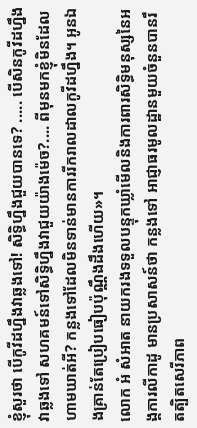ខ្ញុំសួរថា បើកូវីដហ្នឹងវាឆ្លងទៅ! សិទ្ធិហ្នឹងជួយបានទេ? ..... បើសិនកូវីដហ្នឹងវាឆ្លងទៅ សហគមន៍ទៅសិទ្ធិហ្នឹងវាជួយយ៉ាងម៉េច?.... ពីមុនមកខ្ញុំមិនដែលហាមឃាត់អី? កន្លងទៅដែលមិនទាន់មានការរីករាលដាលកូវីដហ្នឹង។ អូនឯងគ្រាន់តែប្រៀបធៀបប៉ុណ្ណឹងដឹងហើយ»។
លោក អំ សំអាត នាយករងទទួលបន្ទុកឃ្លាំមើលនិងការពារសិទ្ធិមនុស្សនៃអង្គការលីកាដូ មានប្រសាសន៍ថា កន្លងទៅ អាជ្ញាធរមូលដ្ឋានមួយចំនួនបានរឹតត្បិតសេរីភាព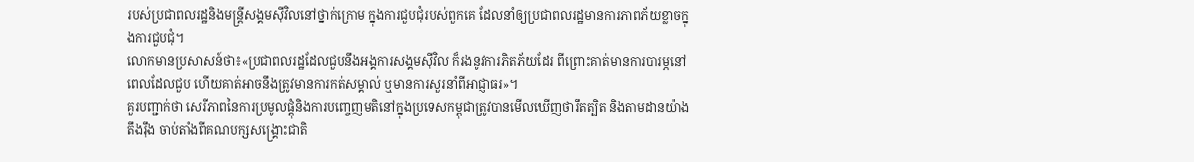របស់ប្រជាពលរដ្ឋនិងមន្រ្តីសង្គមស៊ីវិលនៅថ្នាក់ក្រោម ក្នុងការជួបជុំរបស់ពួកគេ ដែលនាំឲ្យប្រជាពលរដ្ឋមានការភាពភ័យខ្លាចក្នុងការជួបជុំ។
លោកមានប្រសាសន៍ថា៖«ប្រជាពលរដ្ឋដែលជួបនឹងអង្គការសង្គមស៊ីវិល ក៏រងនូវការភិតភ័យដែរ ពីព្រោះគាត់មានការបារម្ភនៅពេលដែលជួប ហើយគាត់អាចនឹងត្រូវមានការកត់សម្គាល់ ឬមានការសួរនាំពីអាជ្ញាធរ»។
គួរបញ្ជាក់ថា សេរីភាពនៃការប្រមូលផ្តុំនិងការបញ្ចេញមតិនៅក្នុងប្រទេសកម្ពុជាត្រូវបានមើលឃើញថារឹតត្បិត និងតាមដានយ៉ាងតឹងរ៉ឹង ចាប់តាំងពីគណបក្សសង្រ្គោះជាតិ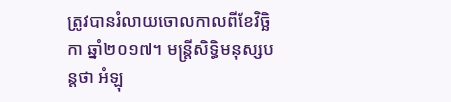ត្រូវបានរំលាយចោលកាលពីខែវិច្ឆិកា ឆ្នាំ២០១៧។ មន្រ្តីសិទ្ធិមនុស្សបន្តថា អំឡុ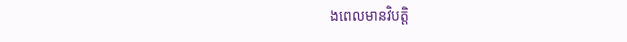ងពេលមានវិបត្តិ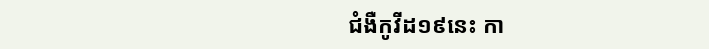ជំងឺកូវីដ១៩នេះ កា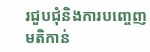រជួបជុំនិងការបញ្ចេញមតិកាន់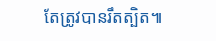តែត្រូវបានរឹតត្បិត៕